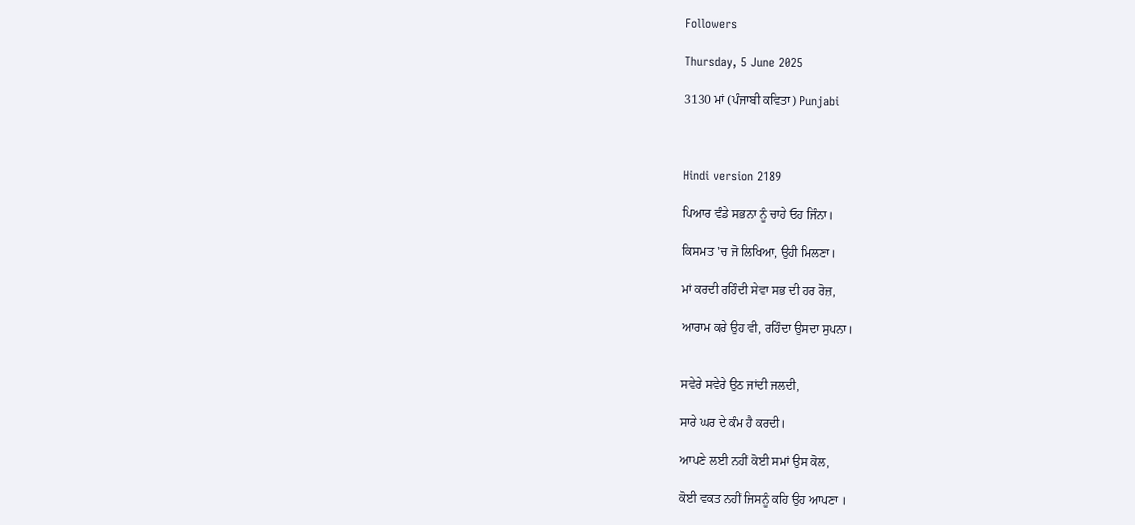Followers

Thursday, 5 June 2025

3130 ਮਾਂ (ਪੰਜਾਬੀ ਕਵਿਤਾ) Punjabi



Hindi version 2189

ਪਿਆਰ ਵੰਡੇ ਸਭਨਾ ਨੂੰ ਚਾਹੇ ਓਹ ਜਿੰਨਾ।

ਕਿਸਮਤ 'ਚ ਜੋ ਲਿਖਿਆ, ਉਹੀ ਮਿਲਣਾ।

ਮਾਂ ਕਰਦੀ ਰਹਿੰਦੀ ਸੇਵਾ ਸਭ ਦੀ ਹਰ ਰੋਜ਼,

ਆਰਾਮ ਕਰੇ ਉਹ ਵੀ, ਰਹਿੰਦਾ ਉਸਦਾ ਸੁਪਨਾ।


ਸਵੇਰੇ ਸਵੇਰੇ ਉਠ ਜਾਂਦੀ ਜਲਦੀ,

ਸਾਰੇ ਘਰ ਦੇ ਕੰਮ ਹੈ ਕਰਦੀ।

ਆਪਣੇ ਲਈ ਨਹੀਂ ਕੋਈ ਸਮਾਂ ਉਸ ਕੋਲ,

ਕੋਈ ਵਕਤ ਨਹੀਂ ਜਿਸਨੂੰ ਕਹਿ ਉਹ ਆਪਣਾ ।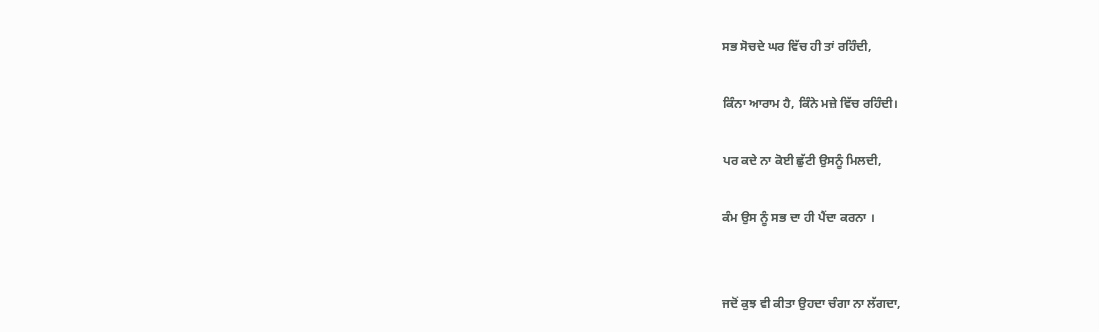ਸਭ ਸੋਚਦੇ ਘਰ ਵਿੱਚ ਹੀ ਤਾਂ ਰਹਿੰਦੀ,

ਕਿੰਨਾ ਆਰਾਮ ਹੈ, ਕਿੰਨੇ ਮਜ਼ੇ ਵਿੱਚ ਰਹਿੰਦੀ।

ਪਰ ਕਦੇ ਨਾ ਕੋਈ ਛੁੱਟੀ ਉਸਨੂੰ ਮਿਲਦੀ,

ਕੰਮ ਉਸ ਨੂੰ ਸਭ ਦਾ ਹੀ ਪੈਂਦਾ ਕਰਨਾ ।


ਜਦੋਂ ਕੁਝ ਵੀ ਕੀਤਾ ਉਹਦਾ ਚੰਗਾ ਨਾ ਲੱਗਦਾ,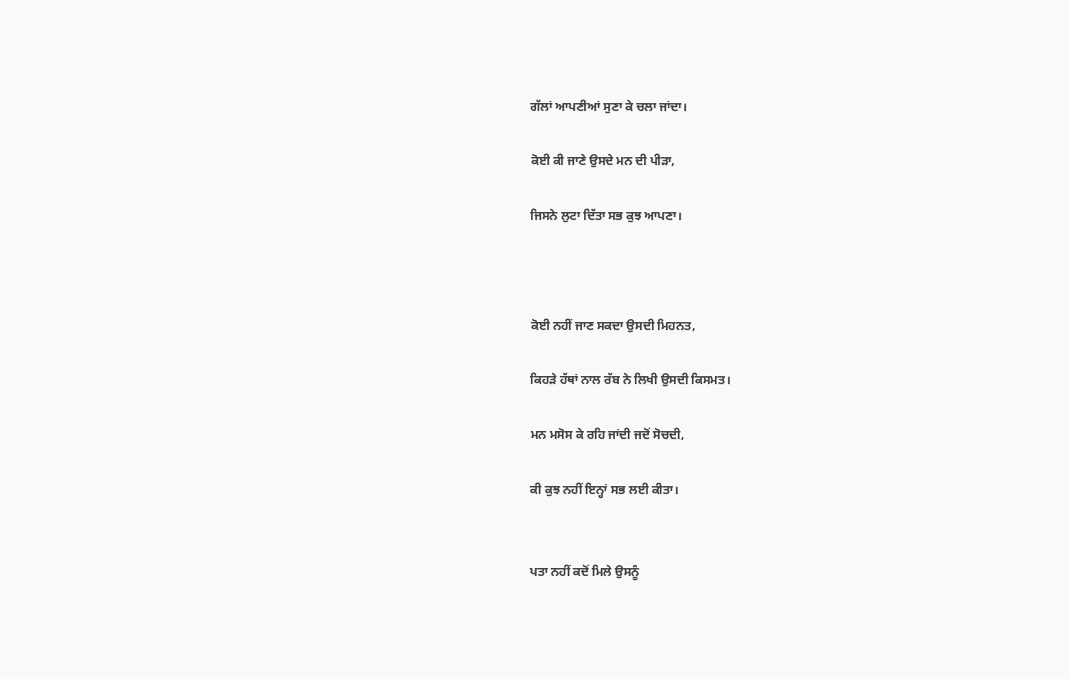ਗੱਲਾਂ ਆਪਣੀਆਂ ਸੁਣਾ ਕੇ ਚਲਾ ਜਾਂਦਾ।

ਕੋਈ ਕੀ ਜਾਣੇ ਉਸਦੇ ਮਨ ਦੀ ਪੀੜਾ,

ਜਿਸਨੇ ਲੁਟਾ ਦਿੱਤਾ ਸਭ ਕੁਝ ਆਪਣਾ।



ਕੋਈ ਨਹੀਂ ਜਾਣ ਸਕਦਾ ਉਸਦੀ ਮਿਹਨਤ,

ਕਿਹੜੇ ਹੱਥਾਂ ਨਾਲ ਰੱਬ ਨੇ ਲਿਖੀ ਉਸਦੀ ਕਿਸਮਤ।

ਮਨ ਮਸੋਸ ਕੇ ਰਹਿ ਜਾਂਦੀ ਜਦੋਂ ਸੋਚਦੀ,

ਕੀ ਕੁਝ ਨਹੀਂ ਇਨ੍ਹਾਂ ਸਭ ਲਈ ਕੀਤਾ।


ਪਤਾ ਨਹੀਂ ਕਦੋਂ ਮਿਲੇ ਉਸਨੂੰ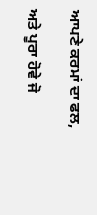ਆਪਣੇ ਕਰਮਾਂ ਦਾ ਫਲ,

ਅਤੇ ਪੂਰਾ ਹੋਵੇ ਜੋ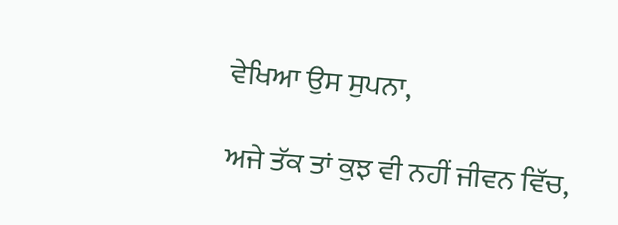ਵੇਖਿਆ ਉਸ ਸੁਪਨਾ,

ਅਜੇ ਤੱਕ ਤਾਂ ਕੁਝ ਵੀ ਨਹੀਂ ਜੀਵਨ ਵਿੱਚ,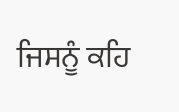ਜਿਸਨੂੰ ਕਹਿ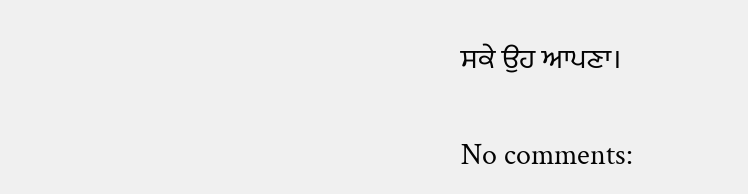ਸਕੇ ਉਹ ਆਪਣਾ।

No comments: